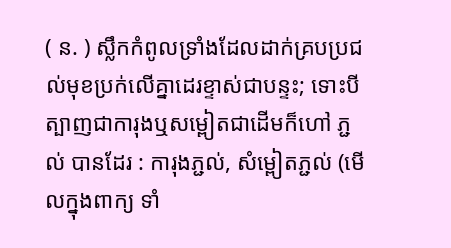( ន. ) ស្លឹកកំពូលទ្រាំងដែលដាក់គ្របប្រជល់មុខប្រក់លើគ្នាដេរខ្ទាស់ជាបន្ទះ; ទោះបីត្បាញជាការុងឬសម្ពៀតជាដើមក៏ហៅ ភ្ជល់ បានដែរ : ការុងភ្ជល់, សំម្ពៀតភ្ជល់ (មើលក្នុងពាក្យ ទាំ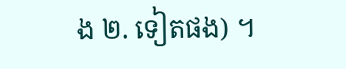ង ២. ទៀតផង) ។